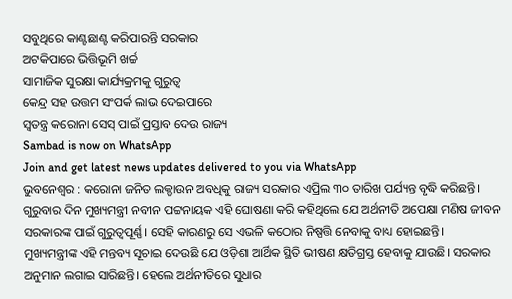ସବୁଥିରେ କାଣ୍ଟଛାଣ୍ଟ କରିପାରନ୍ତି ସରକାର
ଅଟକିପାରେ ଭିତ୍ତିଭୂମି ଖର୍ଚ୍ଚ
ସାମାଜିକ ସୁରକ୍ଷା କାର୍ଯ୍ୟକ୍ରମକୁ ଗୁରୁତ୍ବ
କେନ୍ଦ୍ର ସହ ଉତ୍ତମ ସଂପର୍କ ଲାଭ ଦେଇପାରେ
ସ୍ବତନ୍ତ୍ର କରୋନା ସେସ୍ ପାଇଁ ପ୍ରସ୍ତାବ ଦେଉ ରାଜ୍ୟ
Sambad is now on WhatsApp
Join and get latest news updates delivered to you via WhatsApp
ଭୁବନେଶ୍ବର : କରୋନା ଜନିତ ଲକ୍ଡାଉନ ଅବଧିକୁ ରାଜ୍ୟ ସରକାର ଏପ୍ରିଲ ୩୦ ତାରିଖ ପର୍ଯ୍ୟନ୍ତ ବୃଦ୍ଧି କରିଛନ୍ତି। ଗୁରୁବାର ଦିନ ମୁଖ୍ୟମନ୍ତ୍ରୀ ନବୀନ ପଟ୍ଟନାୟକ ଏହି ଘୋଷଣା କରି କହିଥିଲେ ଯେ ଅର୍ଥନୀତି ଅପେକ୍ଷା ମଣିଷ ଜୀବନ ସରକାରଙ୍କ ପାଇଁ ଗୁରୁତ୍ବପୂର୍ଣ୍ଣ। ସେହି କାରଣରୁ ସେ ଏଭଳି କଠୋର ନିଷ୍ପତ୍ତି ନେବାକୁ ବାଧ୍ୟ ହୋଇଛନ୍ତି।
ମୁଖ୍ୟମନ୍ତ୍ରୀଙ୍କ ଏହି ମନ୍ତବ୍ୟ ସୂଚାଇ ଦେଉଛି ଯେ ଓଡ଼ିଶା ଆର୍ଥିକ ସ୍ଥିତି ଭୀଷଣ କ୍ଷତିଗ୍ରସ୍ତ ହେବାକୁ ଯାଉଛି। ସରକାର ଅନୁମାନ ଲଗାଇ ସାରିଛନ୍ତି। ହେଲେ ଅର୍ଥନୀତିରେ ସୁଧାର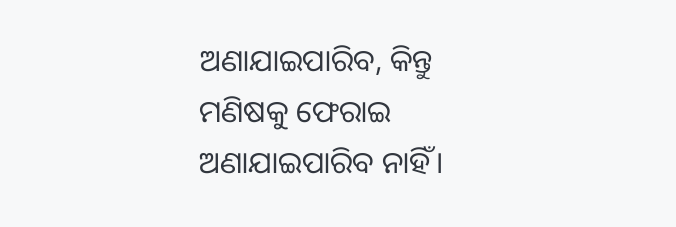ଅଣାଯାଇପାରିବ, କିନ୍ତୁ ମଣିଷକୁ ଫେରାଇ ଅଣାଯାଇପାରିବ ନାହିଁ।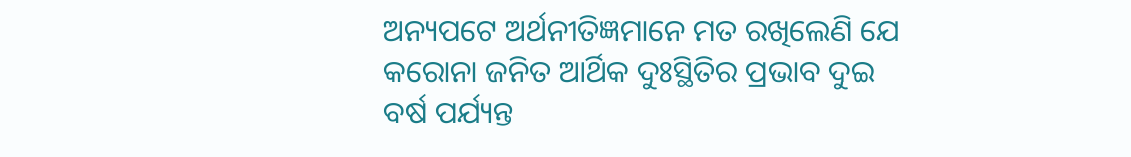ଅନ୍ୟପଟେ ଅର୍ଥନୀତିଜ୍ଞମାନେ ମତ ରଖିଲେଣି ଯେ କରୋନା ଜନିତ ଆର୍ଥିକ ଦୁଃସ୍ଥିତିର ପ୍ରଭାବ ଦୁଇ ବର୍ଷ ପର୍ଯ୍ୟନ୍ତ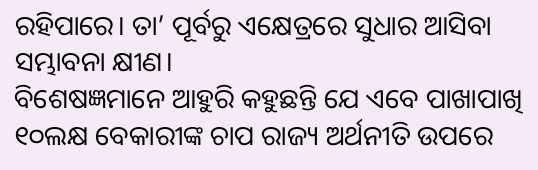ରହିପାରେ। ତା’ ପୂର୍ବରୁ ଏକ୍ଷେତ୍ରରେ ସୁଧାର ଆସିବା ସମ୍ଭାବନା କ୍ଷୀଣ।
ବିଶେଷଜ୍ଞମାନେ ଆହୁରି କହୁଛନ୍ତି ଯେ ଏବେ ପାଖାପାଖି ୧୦ଲକ୍ଷ ବେକାରୀଙ୍କ ଚାପ ରାଜ୍ୟ ଅର୍ଥନୀତି ଉପରେ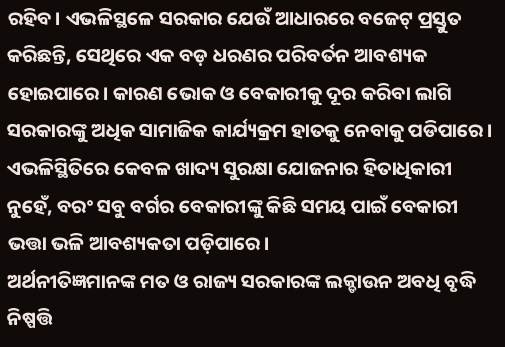ରହିବ। ଏଭଳିସ୍ଥଳେ ସରକାର ଯେଉଁ ଆଧାରରେ ବଜେଟ୍ ପ୍ରସ୍ତୁତ କରିଛନ୍ତି, ସେଥିରେ ଏକ ବଡ଼ ଧରଣର ପରିବର୍ତନ ଆବଶ୍ୟକ ହୋଇପାରେ। କାରଣ ଭୋକ ଓ ବେକାରୀକୁ ଦୂର କରିବା ଲାଗି ସରକାରଙ୍କୁ ଅଧିକ ସାମାଜିକ କାର୍ଯ୍ୟକ୍ରମ ହାତକୁ ନେବାକୁ ପଡିପାରେ। ଏଭଳିସ୍ଥିତିରେ କେବଳ ଖାଦ୍ୟ ସୁରକ୍ଷା ଯୋଜନାର ହିତାଧିକାରୀ ନୁହେଁ, ବରଂ ସବୁ ବର୍ଗର ବେକାରୀଙ୍କୁ କିଛି ସମୟ ପାଇଁ ବେକାରୀ ଭତ୍ତା ଭଳି ଆବଶ୍ୟକତା ପଡ଼ିପାରେ।
ଅର୍ଥନୀତିଜ୍ଞମାନଙ୍କ ମତ ଓ ରାଜ୍ୟ ସରକାରଙ୍କ ଲକ୍ଡାଉନ ଅବଧି ବୃଦ୍ଧି ନିଷ୍ପତ୍ତି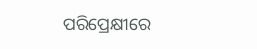ପରିପ୍ରେକ୍ଷୀରେ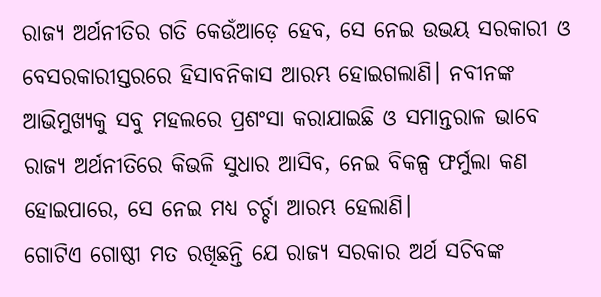ରାଜ୍ୟ ଅର୍ଥନୀତିର ଗତି କେଉଁଆଡ଼େ ହେବ, ସେ ନେଇ ଉଭୟ ସରକାରୀ ଓ ବେସରକାରୀସ୍ତରରେ ହିସାବନିକାସ ଆରମ୍ଭ ହୋଇଗଲାଣି। ନବୀନଙ୍କ ଆଭିମୁଖ୍ୟକୁ ସବୁ ମହଲରେ ପ୍ରଶଂସା କରାଯାଇଛି ଓ ସମାନ୍ତରାଳ ଭାବେ ରାଜ୍ୟ ଅର୍ଥନୀତିରେ କିଭଳି ସୁଧାର ଆସିବ, ନେଇ ବିକଳ୍ପ ଫର୍ମୁଲା କଣ ହୋଇପାରେ, ସେ ନେଇ ମଧ୍ୟ ଚର୍ଚ୍ଚା ଆରମ୍ଭ ହେଲାଣି।
ଗୋଟିଏ ଗୋଷ୍ଠୀ ମତ ରଖିଛନ୍ତି ଯେ ରାଜ୍ୟ ସରକାର ଅର୍ଥ ସଚିବଙ୍କ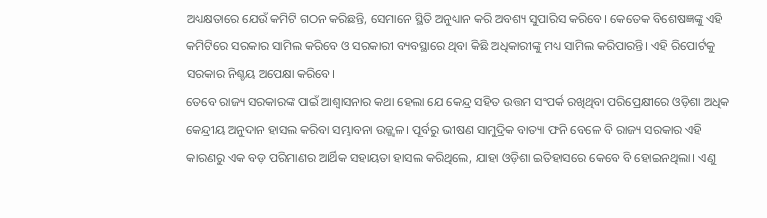ଅଧ୍ୟକ୍ଷତାରେ ଯେଉଁ କମିଟି ଗଠନ କରିଛନ୍ତି, ସେମାନେ ସ୍ଥିତି ଅନୁଧ୍ୟାନ କରି ଅବଶ୍ୟ ସୁପାରିସ କରିବେ। କେତେକ ବିଶେଷଜ୍ଞଙ୍କୁ ଏହି କମିଟିରେ ସରକାର ସାମିଲ କରିବେ ଓ ସରକାରୀ ବ୍ୟବସ୍ଥାରେ ଥିବା କିଛି ଅଧିକାରୀଙ୍କୁ ମଧ୍ୟ ସାମିଲ କରିପାରନ୍ତି। ଏହି ରିପୋର୍ଟକୁ ସରକାର ନିଶ୍ଚୟ ଅପେକ୍ଷା କରିବେ।
ତେବେ ରାଜ୍ୟ ସରକାରଙ୍କ ପାଇଁ ଆଶ୍ବାସନାର କଥା ହେଲା ଯେ କେନ୍ଦ୍ର ସହିତ ଉତ୍ତମ ସଂପର୍କ ରଖିଥିବା ପରିପ୍ରେକ୍ଷୀରେ ଓଡ଼ିଶା ଅଧିକ କେନ୍ଦ୍ରୀୟ ଅନୁଦାନ ହାସଲ କରିବା ସମ୍ଭାବନା ଉଜ୍ଜ୍ବଳ। ପୂର୍ବରୁ ଭୀଷଣ ସାମୁଦ୍ରିକ ବାତ୍ୟା ଫନି ବେଳେ ବି ରାଜ୍ୟ ସରକାର ଏହି କାରଣରୁ ଏକ ବଡ଼ ପରିମାଣର ଆର୍ଥିକ ସହାୟତା ହାସଲ କରିଥିଲେ, ଯାହା ଓଡ଼ିଶା ଇତିହାସରେ କେବେ ବି ହୋଇନଥିଲା। ଏଣୁ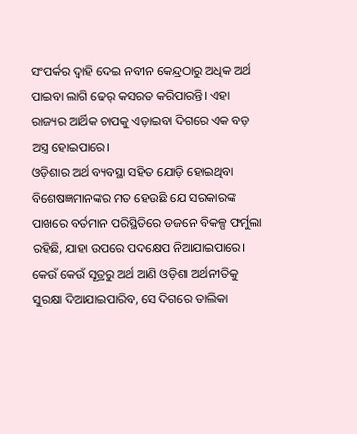ସଂପର୍କର ଦ୍ବାହି ଦେଇ ନବୀନ କେନ୍ଦ୍ରଠାରୁ ଅଧିକ ଅର୍ଥ ପାଇବା ଲାଗି ଢେର୍ କସରତ କରିପାରନ୍ତି। ଏହା ରାଜ୍ୟର ଆର୍ଥିକ ଚାପକୁ ଏଡ଼ାଇବା ଦିଗରେ ଏକ ବଡ଼ ଅସ୍ତ୍ର ହୋଇପାରେ।
ଓଡ଼ିଶାର ଅର୍ଥ ବ୍ୟବସ୍ଥା ସହିତ ଯୋଡ଼ି ହୋଇଥିବା ବିଶେଷଜ୍ଞମାନଙ୍କର ମତ ହେଉଛି ଯେ ସରକାରଙ୍କ ପାଖରେ ବର୍ତମାନ ପରିସ୍ଥିତିରେ ଡଜନେ ବିକଳ୍ପ ଫର୍ମୁଲା ରହିଛି, ଯାହା ଉପରେ ପଦକ୍ଷେପ ନିଆଯାଇପାରେ। କେଉଁ କେଉଁ ସୂତ୍ରରୁ ଅର୍ଥ ଆଣି ଓଡ଼ିଶା ଅର୍ଥନୀତିକୁ ସୁରକ୍ଷା ଦିଆଯାଇପାରିବ, ସେ ଦିଗରେ ତାଲିକା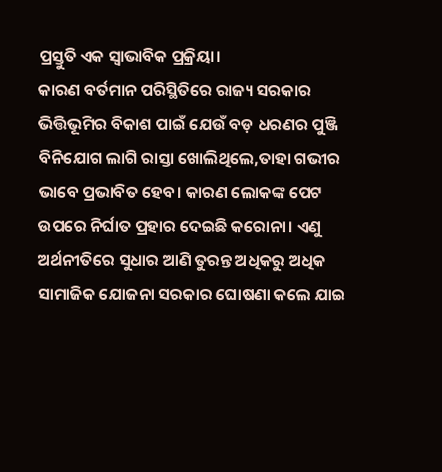ପ୍ରସ୍ତୁତି ଏକ ସ୍ବାଭାବିକ ପ୍ରକ୍ରିୟା।
କାରଣ ବର୍ତମାନ ପରିସ୍ଥିତିରେ ରାଜ୍ୟ ସରକାର ଭିତ୍ତିଭୂମିର ବିକାଶ ପାଇଁ ଯେଉଁ ବଡ଼ ଧରଣର ପୁଞ୍ଜି ବିନିଯୋଗ ଲାଗି ରାସ୍ତା ଖୋଲିଥିଲେ,ତାହା ଗଭୀର ଭାବେ ପ୍ରଭାବିତ ହେବ। କାରଣ ଲୋକଙ୍କ ପେଟ ଉପରେ ନିର୍ଘାତ ପ୍ରହାର ଦେଇଛି କରୋନା। ଏଣୁ ଅର୍ଥନୀତିରେ ସୁଧାର ଆଣି ତୁରନ୍ତ ଅଧିକରୁ ଅଧିକ ସାମାଜିକ ଯୋଜନା ସରକାର ଘୋଷଣା କଲେ ଯାଇ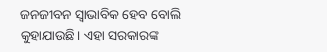ଜନଜୀବନ ସ୍ବାଭାବିକ ହେବ ବୋଲି କୁହାଯାଉଛି। ଏହା ସରକାରଙ୍କ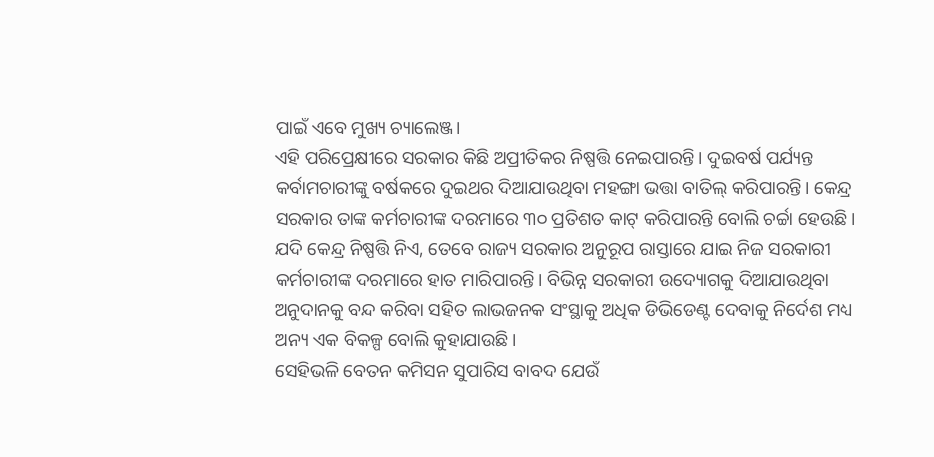ପାଇଁ ଏବେ ମୁଖ୍ୟ ଚ୍ୟାଲେଞ୍ଜ।
ଏହି ପରିପ୍ରେକ୍ଷୀରେ ସରକାର କିଛି ଅପ୍ରୀତିକର ନିଷ୍ପତ୍ତି ନେଇପାରନ୍ତି। ଦୁଇବର୍ଷ ପର୍ଯ୍ୟନ୍ତ କର୍ବାମଚାରୀଙ୍କୁ ବର୍ଷକରେ ଦୁଇଥର ଦିଆଯାଉଥିବା ମହଙ୍ଗା ଭତ୍ତା ବାତିଲ୍ କରିପାରନ୍ତି। କେନ୍ଦ୍ର ସରକାର ତାଙ୍କ କର୍ମଚାରୀଙ୍କ ଦରମାରେ ୩୦ ପ୍ରତିଶତ କାଟ୍ କରିପାରନ୍ତି ବୋଲି ଚର୍ଚ୍ଚା ହେଉଛି। ଯଦି କେନ୍ଦ୍ର ନିଷ୍ପତ୍ତି ନିଏ, ତେବେ ରାଜ୍ୟ ସରକାର ଅନୁରୂପ ରାସ୍ତାରେ ଯାଇ ନିଜ ସରକାରୀ କର୍ମଚାରୀଙ୍କ ଦରମାରେ ହାତ ମାରିପାରନ୍ତି। ବିଭିନ୍ନ ସରକାରୀ ଉଦ୍ୟୋଗକୁ ଦିଆଯାଉଥିବା ଅନୁଦାନକୁ ବନ୍ଦ କରିବା ସହିତ ଲାଭଜନକ ସଂସ୍ଥାକୁ ଅଧିକ ଡିଭିଡେଣ୍ଟ ଦେବାକୁ ନିର୍ଦେଶ ମଧ୍ୟ ଅନ୍ୟ ଏକ ବିକଳ୍ପ ବୋଲି କୁହାଯାଉଛି।
ସେହିଭଳି ବେତନ କମିସନ ସୁପାରିସ ବାବଦ ଯେଉଁ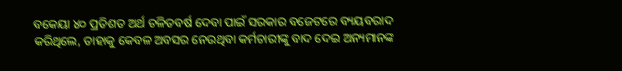ବକେୟା ୪୦ ପ୍ରତିଶତ ଅର୍ଥ ଚଳିତବର୍ଷ ଦେବା ପାଇଁ ସରକାର ବଜେଟରେ ବ୍ୟୟବରାଦ କରିଥିଲେ, ତାହାକୁ କେବଳ ଅବସର ନେଉଥିବା କର୍ମଚାରୀଙ୍କୁ ବାଦ ଦେଇ ଅନ୍ୟମାନଙ୍କ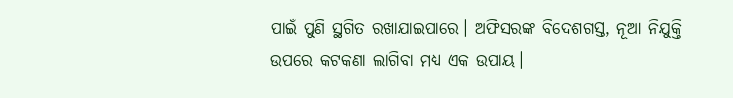ପାଇଁ ପୁଣି ସ୍ଥଗିତ ରଖାଯାଇପାରେ। ଅଫିସରଙ୍କ ବିଦେଶଗସ୍ତ, ନୂଆ ନିଯୁକ୍ତି ଉପରେ କଟକଣା ଲାଗିବା ମଧ୍ୟ ଏକ ଉପାୟ।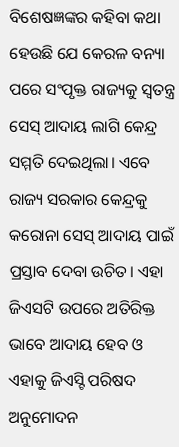ବିଶେଷଜ୍ଞଙ୍କର କହିବା କଥା ହେଉଛି ଯେ କେରଳ ବନ୍ୟା ପରେ ସଂପୃକ୍ତ ରାଜ୍ୟକୁ ସ୍ବତନ୍ତ୍ର ସେସ୍ ଆଦାୟ ଲାଗି କେନ୍ଦ୍ର ସମ୍ମତି ଦେଇଥିଲା। ଏବେ ରାଜ୍ୟ ସରକାର କେନ୍ଦ୍ରକୁ କରୋନା ସେସ୍ ଆଦାୟ ପାଇଁ ପ୍ରସ୍ତାବ ଦେବା ଉଚିତ। ଏହା ଜିଏସଟି ଉପରେ ଅତିରିକ୍ତ ଭାବେ ଆଦାୟ ହେବ ଓ ଏହାକୁ ଜିଏସ୍ଟି ପରିଷଦ ଅନୁମୋଦନ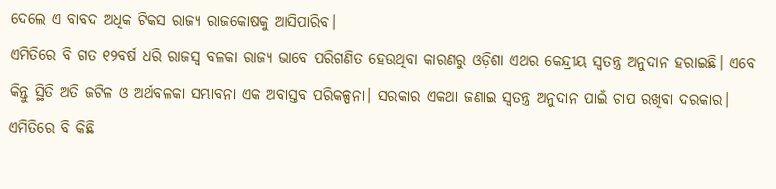ଦେଲେ ଏ ବାବଦ ଅଧିକ ଟିକସ ରାଜ୍ୟ ରାଜକୋଷକୁ ଆସିପାରିବ।
ଏମିତିରେ ବି ଗତ ୧୨ବର୍ଷ ଧରି ରାଜସ୍ବ ବଳକା ରାଜ୍ୟ ଭାବେ ପରିଗଣିତ ହେଉଥିବା କାରଣରୁ ଓଡ଼ିଶା ଏଥର କେନ୍ଦ୍ରୀୟ ସ୍ବତନ୍ତ୍ର ଅନୁଦାନ ହରାଇଛି। ଏବେ କିନ୍ତୁ ସ୍ଥିତି ଅତି ଜଟିଳ ଓ ଅର୍ଥବଳକା ସମ୍ଭାବନା ଏକ ଅବାସ୍ତବ ପରିକଳ୍ପନା। ସରକାର ଏକଥା ଜଣାଇ ସ୍ବତନ୍ତ୍ର ଅନୁଦାନ ପାଇଁ ଚାପ ରଖିବା ଦରକାର। ଏମିତିରେ ବି କିଛି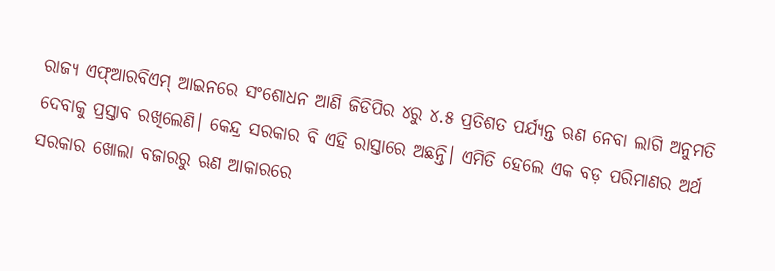ରାଜ୍ୟ ଏଫ୍ଆରବିଏମ୍ ଆଇନରେ ସଂଶୋଧନ ଆଣି ଜିଡିପିର ୪ରୁ ୪.୫ ପ୍ରତିଶତ ପର୍ଯ୍ୟନ୍ତ ଋଣ ନେବା ଲାଗି ଅନୁମତି ଦେବାକୁ ପ୍ରସ୍ତାବ ରଖିଲେଣି। କେନ୍ଦ୍ର ସରକାର ବି ଏହି ରାସ୍ତାରେ ଅଛନ୍ତି। ଏମିତି ହେଲେ ଏକ ବଡ଼ ପରିମାଣର ଅର୍ଥ ସରକାର ଖୋଲା ବଜାରରୁ ଋଣ ଆକାରରେ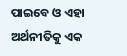ପାଇବେ ଓ ଏହା ଅର୍ଥନୀତିକୁ ଏକ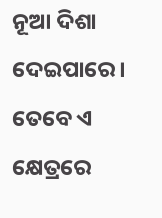ନୂଆ ଦିଶା ଦେଇପାରେ। ତେବେ ଏ କ୍ଷେତ୍ରରେ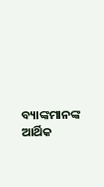ବ୍ୟାଙ୍କମାନଙ୍କ ଆର୍ଥିକ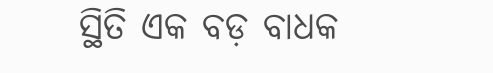ସ୍ଥିତି ଏକ ବଡ଼ ବାଧକ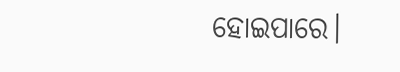ହୋଇପାରେ।